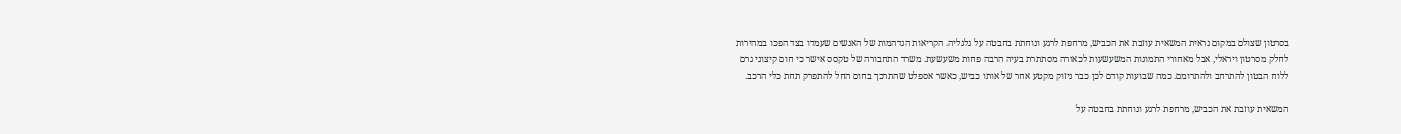בסרטון שצולם במקום נראית המשאית עוזבת את הכביש, מרחפת לרגע ונוחתת בחבטה על גלגליה. הקריאות הנדהמות של האנשים שעמדו בצד הפכו במהירות לחלק מסרטון ויראלי, אבל מאחורי התמונות המשעשעות לכאורה מסתתרת בעיה הרבה פחות משעשעת. משרד התחבורה של טקסס אישר כי חום קיצוני גרם ללוח הבטון להתרחב ולהתרומם. כמה שבועות קודם לכן כבר ניזוק מקטע אחר של אותו כביש, כאשר אספלט שהתרכך בחום החל להתפרק תחת כלי הרכב.

המשאית עוזבת את הכביש, מרחפת לרגע ונוחתת בחבטה על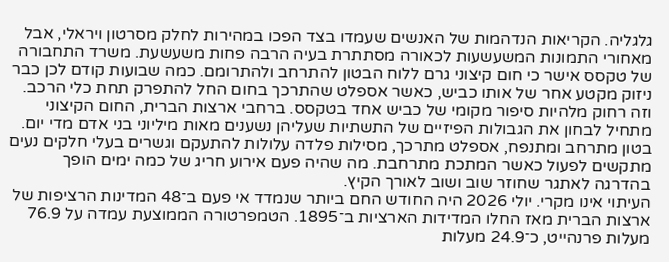גלגליה. הקריאות הנדהמות של האנשים שעמדו בצד הפכו במהירות לחלק מסרטון ויראלי, אבל מאחורי התמונות המשעשעות לכאורה מסתתרת בעיה הרבה פחות משעשעת. משרד התחבורה של טקסס אישר כי חום קיצוני גרם ללוח הבטון להתרחב ולהתרומם. כמה שבועות קודם לכן כבר ניזוק מקטע אחר של אותו כביש, כאשר אספלט שהתרכך בחום החל להתפרק תחת כלי הרכב.
וזה רחוק מלהיות סיפור מקומי של כביש אחד בטקסס. ברחבי ארצות הברית, החום הקיצוני מתחיל לבחון את הגבולות הפיזיים של התשתיות שעליהן נשענים מאות מיליוני בני אדם מדי יום. בטון מתרחב ומתנפח, אספלט מתרכך, מסילות פלדה עלולות להתעקם וגשרים בעלי חלקים נעים מתקשים לפעול כאשר המתכת מתרחבת. מה שהיה פעם אירוע חריג של כמה ימים הופך בהדרגה לאתגר שחוזר שוב ושוב לאורך הקיץ.
העיתוי אינו מקרי. יולי 2026 היה החודש החם ביותר שנמדד אי פעם ב־48 המדינות הרציפות של ארצות הברית מאז החלו המדידות הארציות ב־1895. הטמפרטורה הממוצעת עמדה על 76.9 מעלות פרנהייט, כ־24.9 מעלות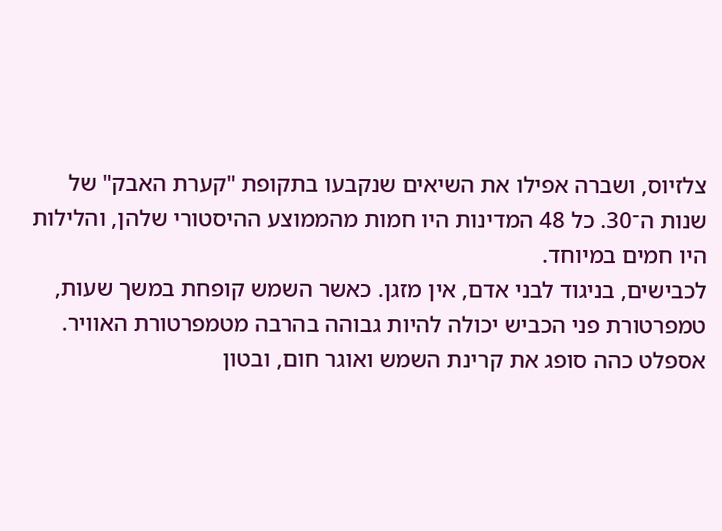צלזיוס, ושברה אפילו את השיאים שנקבעו בתקופת "קערת האבק" של שנות ה־30. כל 48 המדינות היו חמות מהממוצע ההיסטורי שלהן, והלילות היו חמים במיוחד.
לכבישים, בניגוד לבני אדם, אין מזגן. כאשר השמש קופחת במשך שעות, טמפרטורת פני הכביש יכולה להיות גבוהה בהרבה מטמפרטורת האוויר. אספלט כהה סופג את קרינת השמש ואוגר חום, ובטון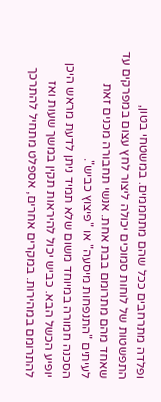ופלדה מתרחבים ככל שהם מתחממים. במשטחי בטון, התפשטות של לוחות סמוכים יכולה ליצור לחץ עצום במפרקים עד שאחד מהם מתרומם בבת אחת. אנשי תחבורה מכנים זאת לעיתים "התנפחות מיסעה" או "פיצוץ כביש".
הסכנה חמורה במיוחד משום שלא תמיד ניתן לדעת מראש היכן יופיע הכשל הבא. כביש יכול להיראות תקין במשך שעות ואז להתרומם במהירות. במקרים אחרים, אספלט מתחיל להתרכך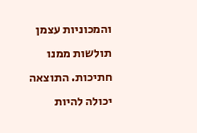והמכוניות עצמן תולשות ממנו חתיכות. התוצאה יכולה להיות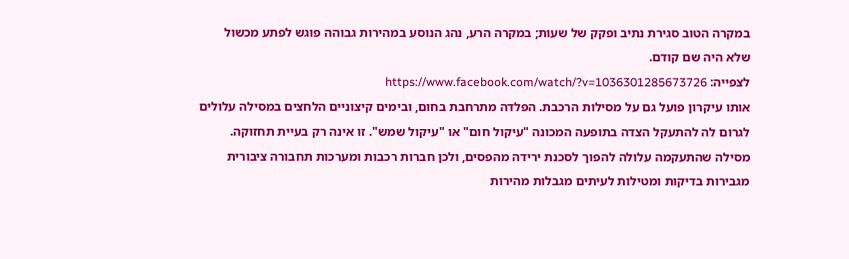במקרה הטוב סגירת נתיב ופקק של שעות; במקרה הרע, נהג הנוסע במהירות גבוהה פוגש לפתע מכשול שלא היה שם קודם.
לצפייה: https://www.facebook.com/watch/?v=1036301285673726
אותו עיקרון פועל גם על מסילות הרכבת. הפלדה מתרחבת בחום, ובימים קיצוניים הלחצים במסילה עלולים לגרום לה להתעקל הצדה בתופעה המכונה "עיקול חום" או "עיקול שמש". זו אינה רק בעיית תחזוקה. מסילה שהתעקמה עלולה להפוך לסכנת ירידה מהפסים, ולכן חברות רכבות ומערכות תחבורה ציבורית מגבירות בדיקות ומטילות לעיתים מגבלות מהירות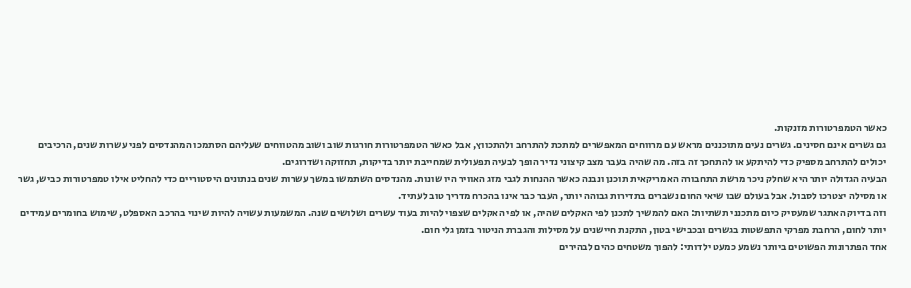כאשר הטמפרטורות מזנקות.
גם גשרים אינם חסינים. גשרים נעים מתוכננים מראש עם מרווחים המאפשרים למתכת להתרחב ולהתכווץ, אבל כאשר הטמפרטורות חורגות שוב ושוב מהטווחים שעליהם הסתמכו המהנדסים לפני עשרות שנים, הרכיבים יכולים להתרחב מספיק כדי להיתקע או להתחכך זה בזה. מה שהיה בעבר מצב קיצוני נדיר הופך לבעיה תפעולית שמחייבת יותר בדיקות, תחזוקה ושדרוגים.
הבעיה הגדולה יותר היא שחלק ניכר מרשת התחבורה האמריקאית תוכנן ונבנה כאשר ההנחות לגבי מזג האוויר היו שונות. מהנדסים השתמשו במשך עשרות שנים בנתונים היסטוריים כדי להחליט אילו טמפרטורות כביש, גשר או מסילה יצטרכו לסבול. אבל בעולם שבו שיאי החום נשברים בתדירות גבוהה יותר, העבר כבר אינו בהכרח מדריך טוב לעתיד.
וזה בדיוק האתגר שמעסיק כיום מתכנני תשתיות: האם להמשיך לתכנן לפי האקלים שהיה, או לפי האקלים שצפוי להיות בעוד עשרים ושלושים שנה. המשמעות עשויה להיות שינוי בהרכב האספלט, שימוש בחומרים עמידים יותר לחום, הרחבת מפרקי התפשטות בגשרים ובכבישי בטון, התקנת חיישנים על מסילות והגברת הניטור בזמן גלי חום.
אחד הפתרונות הפשוטים ביותר נשמע כמעט ילדותי: להפוך משטחים כהים לבהירים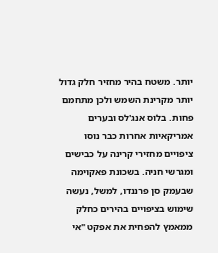יותר. משטח בהיר מחזיר חלק גדול יותר מקרינת השמש ולכן מתחמם פחות. בלוס אנג'לס ובערים אמריקאיות אחרות כבר נוסו ציפויים מחזירי קרינה על כבישים ומגרשי חניה. בשכונת פאקוימה שבעמק סן פרננדו, למשל, נעשה שימוש בציפויים בהירים כחלק ממאמץ להפחית את אפקט "אי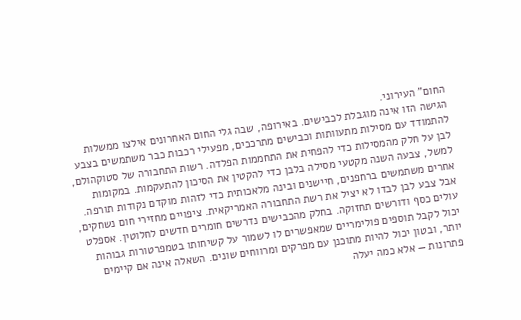החום" העירוני.
הגישה הזו אינה מוגבלת לכבישים. באירופה, שבה גלי החום האחרונים אילצו ממשלות להתמודד עם מסילות מתעוותות וכבישים מתרככים, מפעילי רכבות כבר משתמשים בצבע לבן על חלק מהמסילות כדי להפחית את התחממות הפלדה. רשות התחבורה של סטוקהולם, למשל, צבעה השנה מקטעי מסילה בלבן כדי להקטין את הסיכון להתעקמות. במקומות אחרים משתמשים ברחפנים, חיישנים ובינה מלאכותית כדי לזהות מוקדם נקודות תורפה.
אבל צבע לבן לבדו לא יציל את רשת התחבורה האמריקאית. ציפויים מחזירי חום נשחקים, עולים כסף ודורשים תחזוקה. בחלק מהכבישים נדרשים חומרים חדשים לחלוטין. אספלט יכול לקבל תוספים פולימריים שמאפשרים לו לשמור על קשיחותו בטמפרטורות גבוהות יותר, ובטון יכול להיות מתוכנן עם מפרקים ומרווחים שונים. השאלה אינה אם קיימים פתרונות — אלא כמה יעלה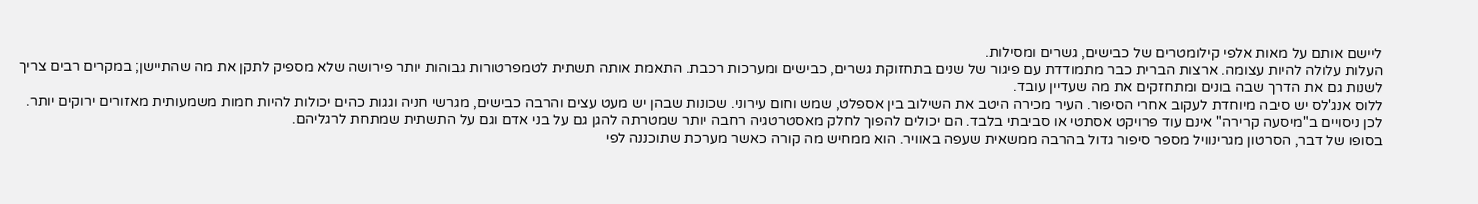ליישם אותם על מאות אלפי קילומטרים של כבישים, גשרים ומסילות.
העלות עלולה להיות עצומה. ארצות הברית כבר מתמודדת עם פיגור של שנים בתחזוקת גשרים, כבישים ומערכות רכבת. התאמת אותה תשתית לטמפרטורות גבוהות יותר פירושה שלא מספיק לתקן את מה שהתיישן; במקרים רבים צריך לשנות גם את הדרך שבה בונים ומתחזקים את מה שעדיין עובד.
ללוס אנג'לס יש סיבה מיוחדת לעקוב אחרי הסיפור. העיר מכירה היטב את השילוב בין אספלט, שמש וחום עירוני. שכונות שבהן יש מעט עצים והרבה כבישים, מגרשי חניה וגגות כהים יכולות להיות חמות משמעותית מאזורים ירוקים יותר. לכן ניסויים ב"מיסעה קרירה" אינם עוד פרויקט אסתטי או סביבתי בלבד. הם יכולים להפוך לחלק מאסטרטגיה רחבה יותר שמטרתה להגן גם על בני אדם וגם על התשתית שמתחת לרגליהם.
בסופו של דבר, הסרטון מגרינוויל מספר סיפור גדול בהרבה ממשאית שעפה באוויר. הוא ממחיש מה קורה כאשר מערכת שתוכננה לפי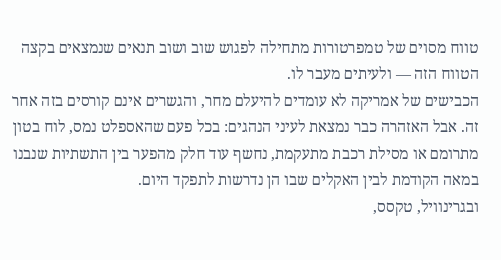טווח מסוים של טמפרטורות מתחילה לפגוש שוב ושוב תנאים שנמצאים בקצה הטווח הזה — ולעיתים מעבר לו.
הכבישים של אמריקה לא עומדים להיעלם מחר, והגשרים אינם קורסים בזה אחר זה. אבל האזהרה כבר נמצאת לעיני הנהגים: בכל פעם שהאספלט נמס, לוח בטון מתרומם או מסילת רכבת מתעקמת, נחשף עוד חלק מהפער בין התשתיות שנבנו במאה הקודמת לבין האקלים שבו הן נדרשות לתפקד היום.
ובגרינוויל, טקסס,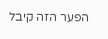הפער הזה קיבל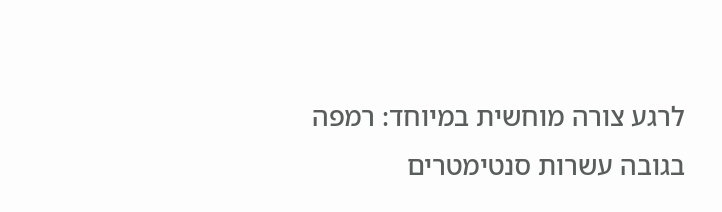לרגע צורה מוחשית במיוחד: רמפה בגובה עשרות סנטימטרים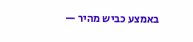באמצע כביש מהיר —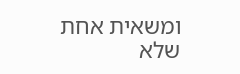ומשאית אחת שלא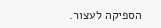הספיקה לעצור.